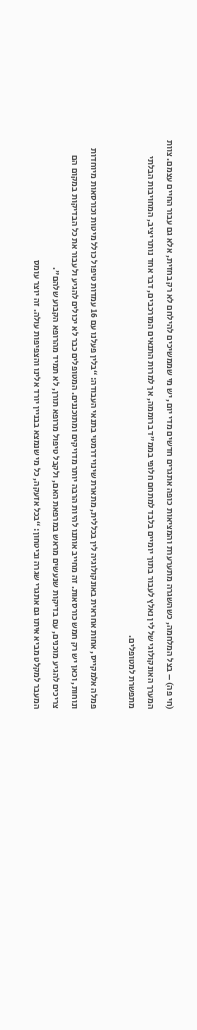(חי פה) – בצל המלחמה, כשהשגרה מתערערת והמציאות כופה אתגרים חדשים מדי יום, יש מי שממשיכים להילחם לא רק בחזית, אלא גם עבור החיים עצמם. צוות המערך האונקולוגי של לין נאלץ לעבור בתוך יומיים בלבד למתחם חלופי בממ"ד ברוממה, אך למרות התנאים המורכבים, דבר אחד נותר יציב, המחויבות הבלתי מתפשרת למטופלים.

פמלה אלמקייס, אחות אחראית באונקולוגיה לין בכללית, מתארת שינוי דרמטי בתנאי העבודה: “בלין פעלנו עם 16 עמדות טיפול כולל מיטות וכורסאות מיוחדות ונוחות, וכאן יש רק חמש כורסאות. זה מחייב אותנו להיות הרבה יותר מדויקים ומתוכננים. המטופלים כבר לא יכולים להגיע ולעבור את כל הבדיקות במקום הם צריכים להגיע מוכנים, עם בדיקות שנעשים מראש במרפאת האם, ולקבל טיפול מרופא תורן, לא תמיד מהרופא הקבוע שלהם".
המעבר למקלט מביא איתו גם אתגרי שגרה וביטחון: “בכל אזעקה, כל מי שנמצא בבניין יורד אלינו והצפיפות עולה. זה יוצר עומס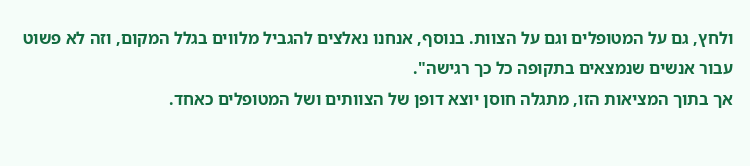ולחץ, גם על המטופלים וגם על הצוות. בנוסף, אנחנו נאלצים להגביל מלווים בגלל המקום, וזה לא פשוט עבור אנשים שנמצאים בתקופה כל כך רגישה".
אך בתוך המציאות הזו, מתגלה חוסן יוצא דופן של הצוותים ושל המטופלים כאחד.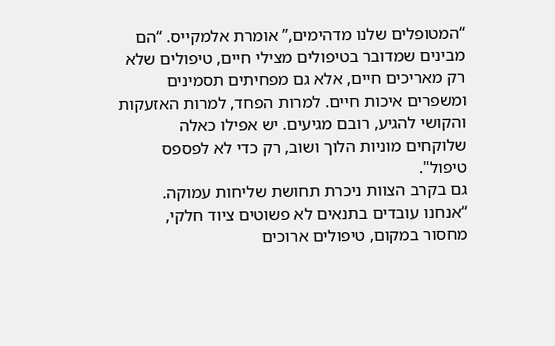“המטופלים שלנו מדהימים,” אומרת אלמקייס. “הם מבינים שמדובר בטיפולים מצילי חיים, טיפולים שלא רק מאריכים חיים, אלא גם מפחיתים תסמינים ומשפרים איכות חיים. למרות הפחד, למרות האזעקות והקושי להגיע, רובם מגיעים. יש אפילו כאלה שלוקחים מוניות הלוך ושוב, רק כדי לא לפספס טיפול".
גם בקרב הצוות ניכרת תחושת שליחות עמוקה. “אנחנו עובדים בתנאים לא פשוטים ציוד חלקי, מחסור במקום, טיפולים ארוכים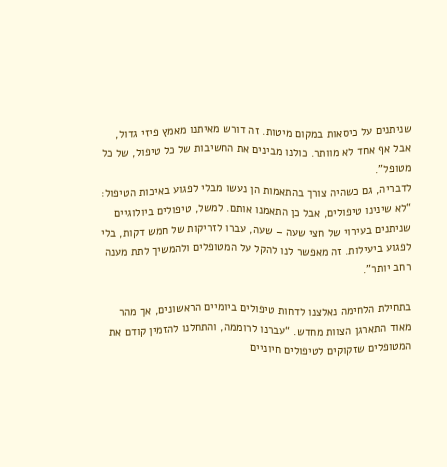שניתנים על כיסאות במקום מיטות. זה דורש מאיתנו מאמץ פיזי גדול, אבל אף אחד לא מוותר. כולנו מבינים את החשיבות של כל טיפול, של כל מטופל".
לדבריה, גם כשהיה צורך בהתאמות הן נעשו מבלי לפגוע באיכות הטיפול: “לא שינינו טיפולים, אבל כן התאמנו אותם. למשל, טיפולים ביולוגיים שניתנים בעירוי של חצי שעה – שעה, עברו לזריקות של חמש דקות, בלי לפגוע ביעילות. זה מאפשר לנו להקל על המטופלים ולהמשיך לתת מענה רחב יותר".

בתחילת הלחימה נאלצנו לדחות טיפולים ביומיים הראשונים, אך מהר מאוד התארגן הצוות מחדש. “עברנו לרוממה, והתחלנו להזמין קודם את המטופלים שזקוקים לטיפולים חיוניים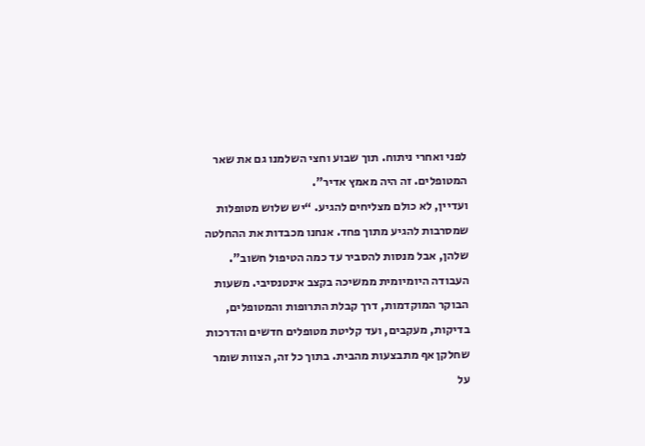לפני ואחרי ניתוח. תוך שבוע וחצי השלמנו גם את שאר המטופלים. זה היה מאמץ אדיר".
ועדיין, לא כולם מצליחים להגיע. “יש שלוש מטופלות שמסרבות להגיע מתוך פחד. אנחנו מכבדות את ההחלטה שלהן, אבל מנסות להסביר עד כמה הטיפול חשוב".
העבודה היומיומית ממשיכה בקצב אינטנסיבי. משעות הבוקר המוקדמות, דרך קבלת התרופות והמטופלים, בדיקות, מעקבים, ועד קליטת מטופלים חדשים והדרכות שחלקן אף מתבצעות מהבית. בתוך כל זה, הצוות שומר על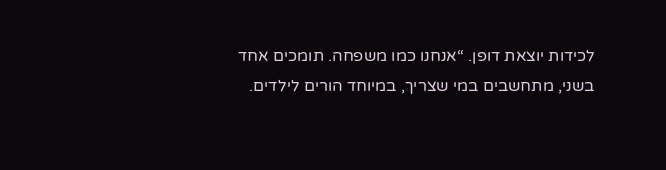לכידות יוצאת דופן. “אנחנו כמו משפחה. תומכים אחד בשני, מתחשבים במי שצריך, במיוחד הורים לילדים.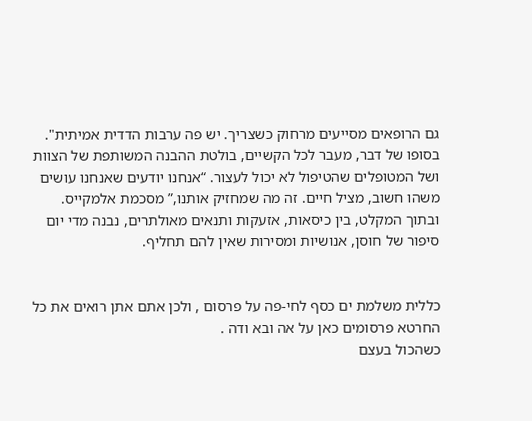גם הרופאים מסייעים מרחוק כשצריך. יש פה ערבות הדדית אמיתית".
בסופו של דבר, מעבר לכל הקשיים, בולטת ההבנה המשותפת של הצוות ושל המטופלים שהטיפול לא יכול לעצור. “אנחנו יודעים שאנחנו עושים משהו חשוב, מציל חיים. זה מה שמחזיק אותנו,” מסכמת אלמקייס.
ובתוך המקלט, בין כיסאות, אזעקות ותנאים מאולתרים, נבנה מדי יום סיפור של חוסן, אנושיות ומסירות שאין להם תחליף.


כללית משלמת ים כסף לחי-פה על פרסום , ולכן אתם אתן רואים את כל החרטא פרסומים כאן על אה ובא ודה .
כשהכול בעצם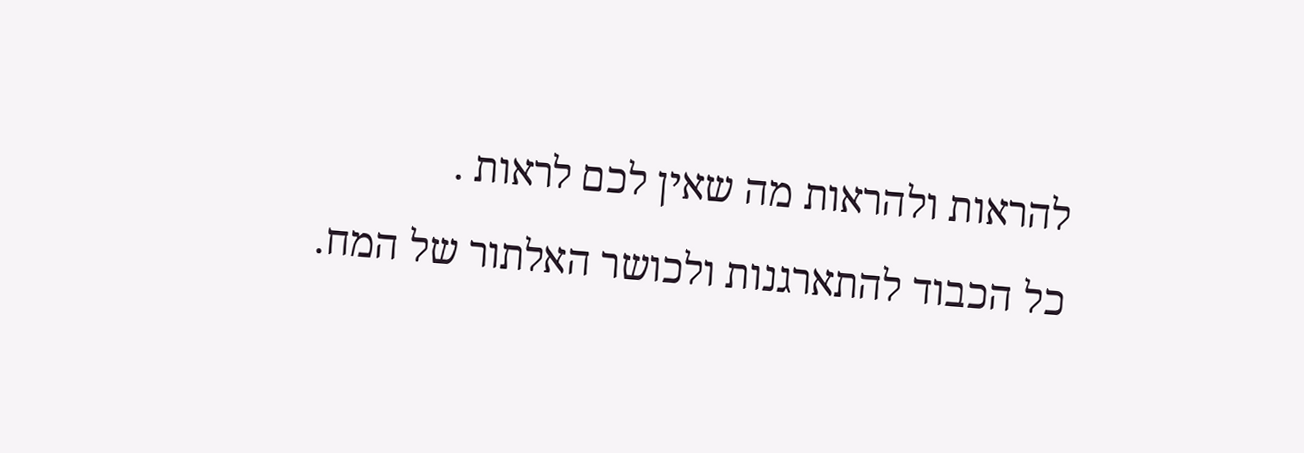להראות ולהראות מה שאין לכם לראות .
כל הכבוד להתארגנות ולכושר האלתור של המח.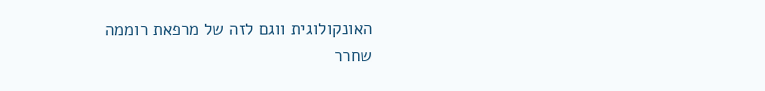האונקולוגית ווגם לזה של מרפאת רוממה
שחרר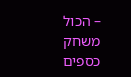– הכול משחק כספים